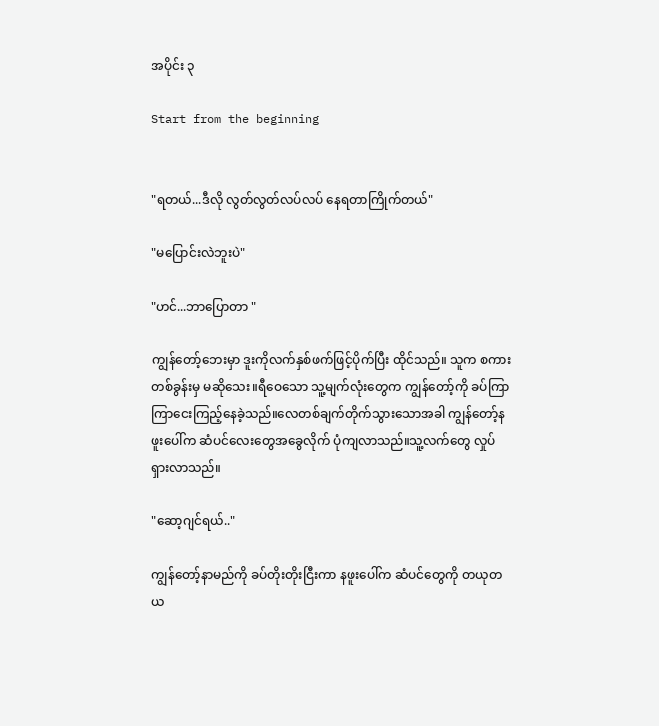အပိုင်း ၃

Start from the beginning


"ရတယ်...ဒီလို လွတ်လွတ်လပ်လပ် နေရတာကြိုက်တယ်"

"မပြောင်းလဲဘူးပဲ"

"ဟင်...ဘာပြောတာ "

ကျွန်တော့်ဘေးမှာ ဒူးကိုလက်နှစ်ဖက်ဖြင့်ပိုက်ပြီး ထိုင်သည်။ သူက စကားတစ်ခွန်းမှ မဆိုသေး။ရီဝေသော သူ့မျက်လုံးတွေက ကျွန်တော့်ကို ခပ်ကြာကြာငေးကြည့်နေခဲ့သည်။လေတစ်ချက်တိုက်သွားသောအခါ ကျွန်တော့်နဖူးပေါ်က ဆံပင်လေးတွေအခွေလိုက် ပုံကျလာသည်။သူ့လက်တွေ လှုပ်ရှားလာသည်။

"ဆော့ဂျင်ရယ်.."

ကျွန်တော့်နာမည်ကို ခပ်တိုးတိုးငြီးကာ နဖူးပေါ်က ဆံပင်တွေကို တယုတယ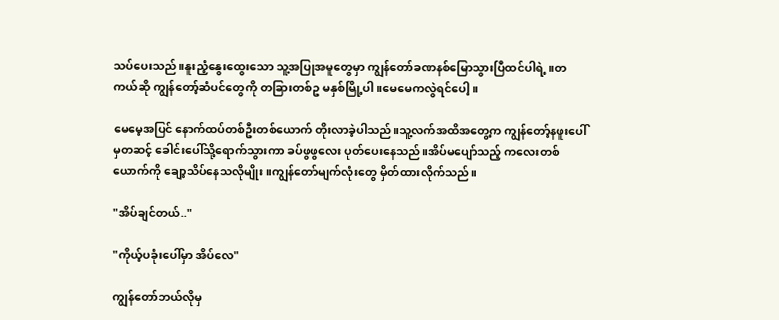သပ်ပေးသည်။နူးညံ့နွေးထွေးသော သူ့အပြုအမူတွေမှာ ကျွန်တော်ခဏနစ်မြောသွားပြီထင်ပါရဲ့။တကယ်ဆို ကျွန်တော့်ဆံပင်တွေကို တခြားတစ်ဥ မနှစ်မြို့ပါ။မေမေကလွဲရင်ပေါ့။

မေမေ့အပြင် နောက်ထပ်တစ်ဦးတစ်ယောက် တိုးလာခဲ့ပါသည်။သူ့လက်အထိအတွေ့က ကျွန်တော့်နဖူးပေါ်မှတဆင့် ခေါင်းပေါ်သို့ရောက်သွားကာ ခပ်ဖွဖွလေး ပုတ်ပေးနေသည်။အိပ်မပျော်သည့် ကလေးတစ်ယောက်ကို ချော့သိပ်နေသလိုမျိုး။ကျွန်တော်မျက်လုံးတွေ မှိတ်ထားလိုက်သည်။

"အိပ်ချင်တယ်.."

"ကိုယ့်ပခုံးပေါ်မှာ အိပ်လေ"

ကျွန်တော်ဘယ်လိုမှ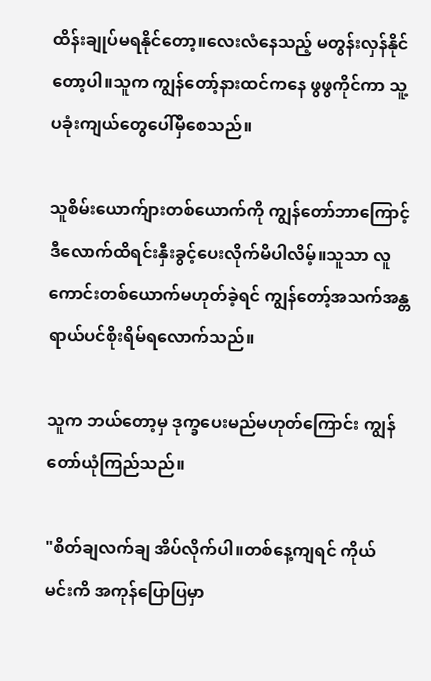ထိန်းချုပ်မရနိုင်တော့။လေးလံနေသည့် မတွန်းလှန်နိုင်တော့ပါ။သူက ကျွန်တော့်နားထင်ကနေ ဖွဖွကိုင်ကာ သူ့ပခုံးကျယ်တွေပေါ်မှီစေသည်။

သူစိမ်းယောက်ျားတစ်ယောက်ကို ကျွန်တော်ဘာကြောင့် ဒီလောက်ထိရင်းနှီးခွင့်ပေးလိုက်မိပါလိမ့်။သူသာ လူကောင်းတစ်ယောက်မဟုတ်ခဲ့ရင် ကျွန်တော့်အသက်အန္တရာယ်ပင်စိုးရိမ်ရလောက်သည်။

သူက ဘယ်တော့မှ ဒုက္ခပေးမည်မဟုတ်ကြောင်း ကျွန်တော်ယုံကြည်သည်။

"စိတ်ချလက်ချ အိပ်လိုက်ပါ။တစ်နေ့ကျရင် ကိုယ် မင်းကိ အကုန်ပြောပြမှာ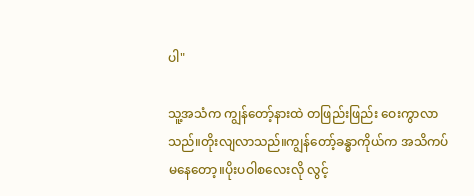ပါ"

သူ့အသံက ကျွန်တော့်နားထဲ တဖြည်းဖြည်း ဝေးကွာလာသည်။တိုးလျလာသည်။ကျွန်တော့်ခန္ဓာကိုယ်က အသိကပ်မနေတော့။ပိုးပဝါစလေးလို လွင့်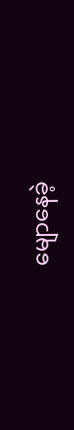မျောနေခဲ့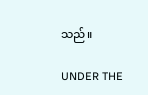သည်။

UNDER THE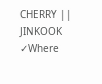CHERRY || JINKOOK ✓Where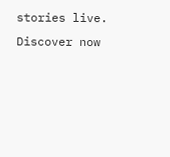stories live. Discover now